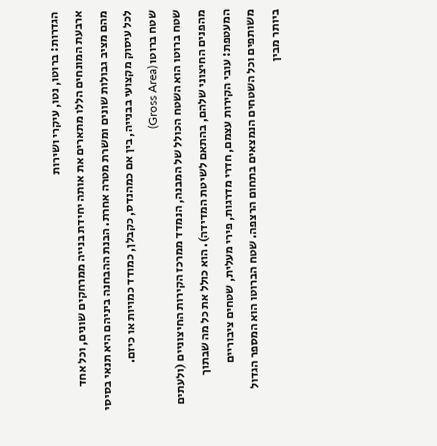הגדרות: ברוטו, נטו, עיקרי ושירות
ארבעת המונחים הללו מתארים את אותה יחידת בנייה ממרחקים שונים, וכל אחד מהם מציב גבולות שונים ומשרת מטרה אחרת. הבנת ההבחנה ביניהם היא תנאי בסיסי לכל עיסוק מקצועי בבנייה, בין אם כמהנדס, כקבלן, כמודד כמויות או כיזם.
שטח ברוטו (Gross Area)
שטח ברוטו הוא השטח הכולל של המבנה, הנמדד ממרכז הקירות החיצוניים (ולעתים מהפנים החיצוני שלהם, בהתאם לשיטת המדידה). הוא כולל את כל מה שבתוך המעטפת: עובי הקירות עצמם, חדרי מדרגות, פירי מעלית, שטחים ציבוריים משותפים וכל השטחים הנמצאים בתחום הרצפה. שטח הברוטו הוא המספר הגדול ביותר מבין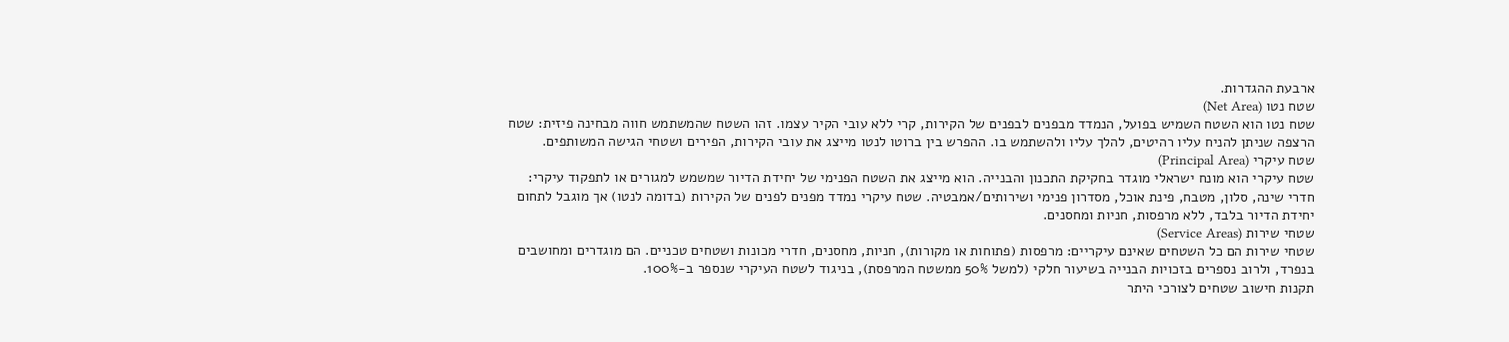ארבעת ההגדרות.
שטח נטו (Net Area)
שטח נטו הוא השטח השמיש בפועל, הנמדד מבפנים לבפנים של הקירות, קרי ללא עובי הקיר עצמו. זהו השטח שהמשתמש חווה מבחינה פיזית: שטח הרצפה שניתן להניח עליו רהיטים, להלך עליו ולהשתמש בו. ההפרש בין ברוטו לנטו מייצג את עובי הקירות, הפירים ושטחי הגישה המשותפים.
שטח עיקרי (Principal Area)
שטח עיקרי הוא מונח ישראלי מוגדר בחקיקת התכנון והבנייה. הוא מייצג את השטח הפנימי של יחידת הדיור שמשמש למגורים או לתפקוד עיקרי: חדרי שינה, סלון, מטבח, פינת אוכל, מסדרון פנימי ושירותים/אמבטיה. שטח עיקרי נמדד מפנים לפנים של הקירות (בדומה לנטו) אך מוגבל לתחום יחידת הדיור בלבד, ללא מרפסות, חניות ומחסנים.
שטחי שירות (Service Areas)
שטחי שירות הם כל השטחים שאינם עיקריים: מרפסות (פתוחות או מקורות), חניות, מחסנים, חדרי מכונות ושטחים טכניים. הם מוגדרים ומחושבים בנפרד, ולרוב נספרים בזכויות הבנייה בשיעור חלקי (למשל 50% ממשטח המרפסת), בניגוד לשטח העיקרי שנספר ב-100%.
תקנות חישוב שטחים לצורכי היתר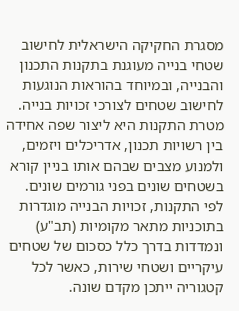מסגרת החקיקה הישראלית לחישוב שטחי בנייה מעוגנת בתקנות התכנון והבנייה, ובמיוחד בהוראות הנוגעות לחישוב שטחים לצורכי זכויות בנייה. מטרת התקנות היא ליצור שפה אחידה בין רשויות תכנון, אדריכלים ויזמים, ולמנוע מצבים שבהם אותו בניין קורא בשטחים שונים בפני גורמים שונים.
לפי התקנות, זכויות הבנייה מוגדרות בתוכניות מתאר מקומיות (תב"ע) ונמדדות בדרך כלל כסכום של שטחים עיקריים ושטחי שירות, כאשר לכל קטגוריה ייתכן מקדם שונה.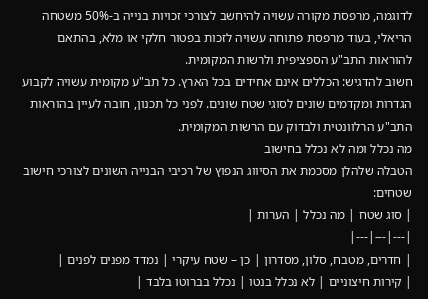לדוגמה, מרפסת מקורה עשויה להיחשב לצורכי זכויות בנייה ב-50% משטחה הריאלי, בעוד מרפסת פתוחה עשויה לזכות בפטור חלקי או מלא, בהתאם להוראות התב"ע הספציפית ולרשות המקומית.
חשוב להדגיש: הכללים אינם אחידים בכל הארץ. כל תב"ע מקומית עשויה לקבוע הגדרות ומקדמים שונים לסוגי שטח שונים. לפני כל תכנון, חובה לעיין בהוראות התב"ע הרלוונטית ולבדוק עם הרשות המקומית.
מה נכלל ומה לא נכלל בחישוב
הטבלה שלהלן מסכמת את הסיווג הנפוץ של רכיבי הבנייה השונים לצורכי חישוב שטחים:
| סוג שטח | מה נכלל | הערות |
|---|---|---|
| חדרים, מטבח, סלון, מסדרון | כן – שטח עיקרי | נמדד מפנים לפנים |
| קירות חיצוניים | לא נכלל בנטו | נכלל בברוטו בלבד |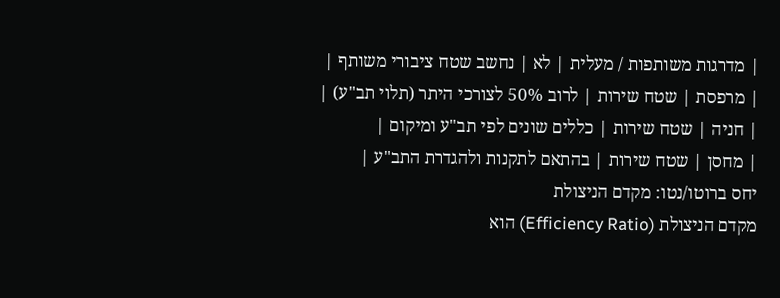| מדרגות משותפות / מעלית | לא | נחשב שטח ציבורי משותף |
| מרפסת | שטח שירות | לרוב 50% לצורכי היתר (תלוי תב"ע) |
| חניה | שטח שירות | כללים שונים לפי תב"ע ומיקום |
| מחסן | שטח שירות | בהתאם לתקנות ולהגדרת התב"ע |
יחס ברוטו/נטו: מקדם הניצולת
מקדם הניצולת (Efficiency Ratio) הוא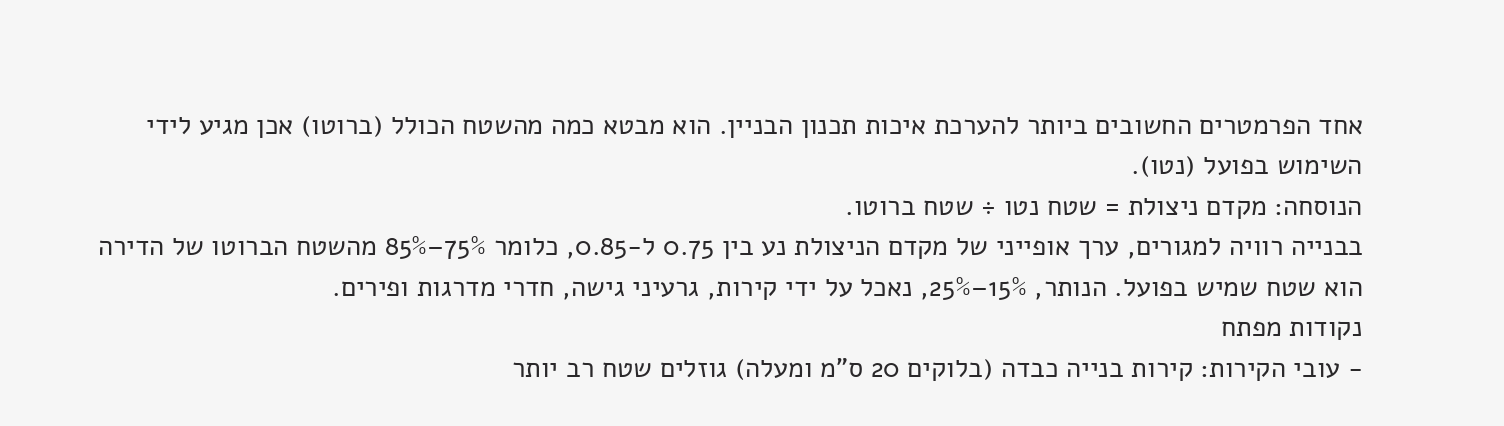אחד הפרמטרים החשובים ביותר להערכת איכות תכנון הבניין. הוא מבטא כמה מהשטח הכולל (ברוטו) אכן מגיע לידי השימוש בפועל (נטו).
הנוסחה: מקדם ניצולת = שטח נטו ÷ שטח ברוטו.
בבנייה רוויה למגורים, ערך אופייני של מקדם הניצולת נע בין 0.75 ל-0.85, כלומר 75%–85% מהשטח הברוטו של הדירה הוא שטח שמיש בפועל. הנותר, 15%–25%, נאכל על ידי קירות, גרעיני גישה, חדרי מדרגות ופירים.
נקודות מפתח
- עובי הקירות: קירות בנייה כבדה (בלוקים 20 ס"מ ומעלה) גוזלים שטח רב יותר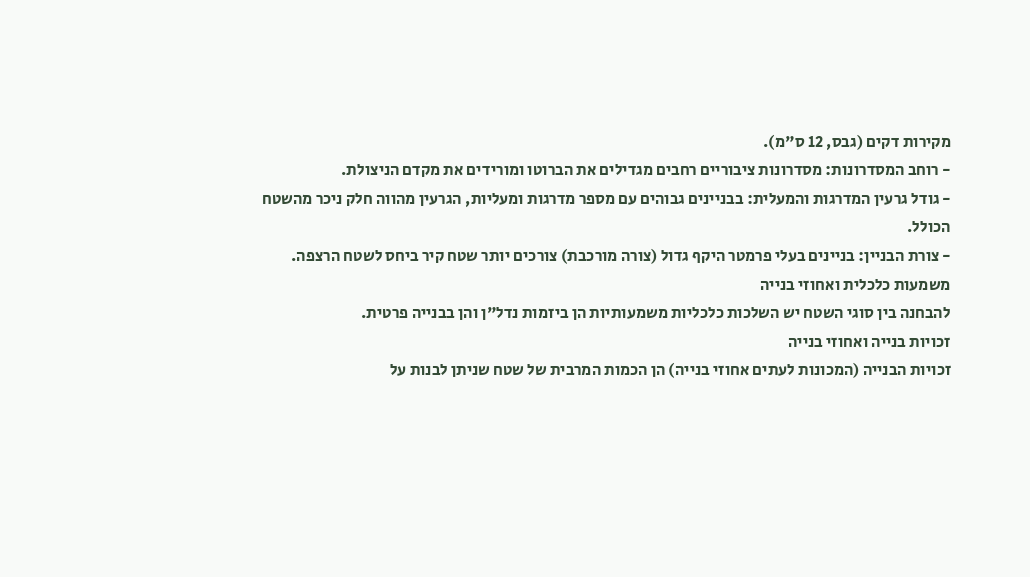מקירות דקים (גבס, 12 ס"מ).
- רוחב המסדרונות: מסדרונות ציבוריים רחבים מגדילים את הברוטו ומורידים את מקדם הניצולת.
- גודל גרעין המדרגות והמעלית: בבניינים גבוהים עם מספר מדרגות ומעליות, הגרעין מהווה חלק ניכר מהשטח הכולל.
- צורת הבניין: בניינים בעלי פרמטר היקף גדול (צורה מורכבת) צורכים יותר שטח קיר ביחס לשטח הרצפה.
משמעות כלכלית ואחוזי בנייה
להבחנה בין סוגי השטח יש השלכות כלכליות משמעותיות הן ביזמות נדל"ן והן בבנייה פרטית.
זכויות בנייה ואחוזי בנייה
זכויות הבנייה (המכונות לעתים אחוזי בנייה) הן הכמות המרבית של שטח שניתן לבנות על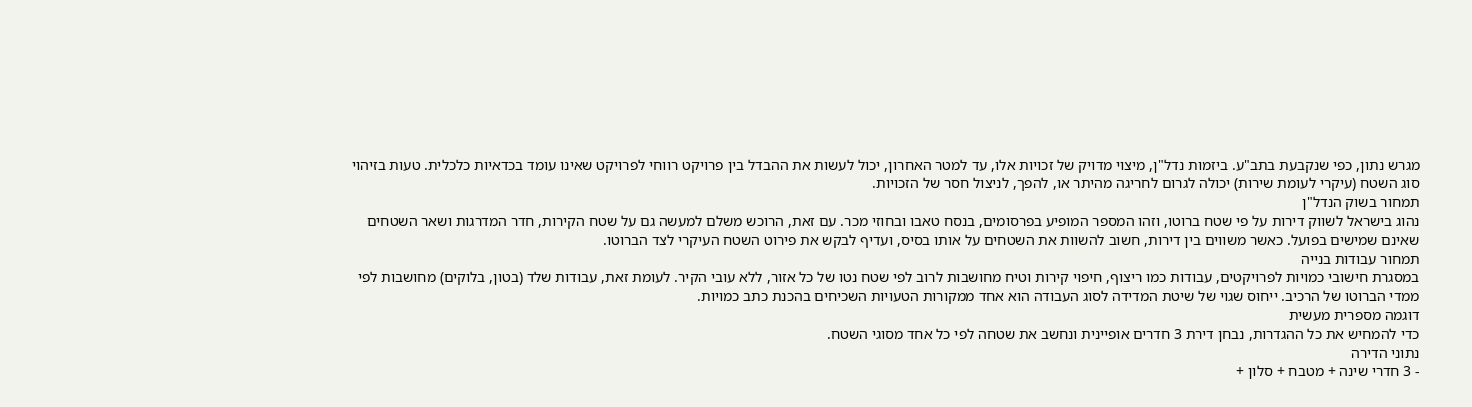מגרש נתון, כפי שנקבעת בתב"ע. ביזמות נדל"ן, מיצוי מדויק של זכויות אלו, עד למטר האחרון, יכול לעשות את ההבדל בין פרויקט רווחי לפרויקט שאינו עומד בכדאיות כלכלית. טעות בזיהוי סוג השטח (עיקרי לעומת שירות) יכולה לגרום לחריגה מהיתר או, להפך, לניצול חסר של הזכויות.
תמחור בשוק הנדל"ן
נהוג בישראל לשווק דירות על פי שטח ברוטו, וזהו המספר המופיע בפרסומים, בנסח טאבו ובחוזי מכר. עם זאת, הרוכש משלם למעשה גם על שטח הקירות, חדר המדרגות ושאר השטחים שאינם שמישים בפועל. כאשר משווים בין דירות, חשוב להשוות את השטחים על אותו בסיס, ועדיף לבקש את פירוט השטח העיקרי לצד הברוטו.
תמחור עבודות בנייה
במסגרת חישובי כמויות לפרויקטים, עבודות כמו ריצוף, חיפוי קירות וטיח מחושבות לרוב לפי שטח נטו של כל אזור, ללא עובי הקיר. לעומת זאת, עבודות שלד (בטון, בלוקים) מחושבות לפי ממדי הברוטו של הרכיב. ייחוס שגוי של שיטת המדידה לסוג העבודה הוא אחד ממקורות הטעויות השכיחים בהכנת כתב כמויות.
דוגמה מספרית מעשית
כדי להמחיש את כל ההגדרות, נבחן דירת 3 חדרים אופיינית ונחשב את שטחה לפי כל אחד מסוגי השטח.
נתוני הדירה
- 3 חדרי שינה + מטבח + סלון +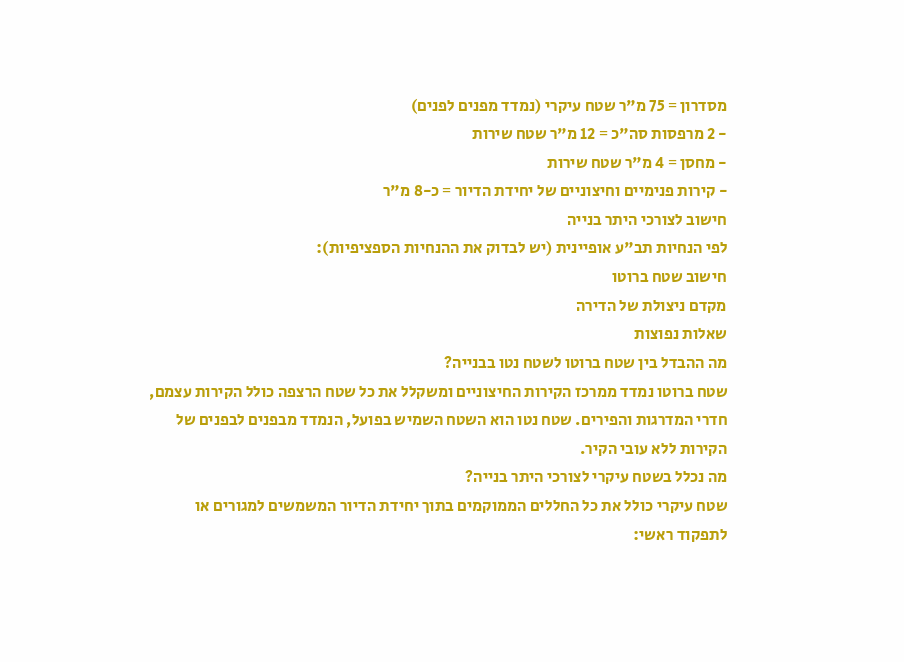מסדרון = 75 מ"ר שטח עיקרי (נמדד מפנים לפנים)
- 2 מרפסות סה"כ = 12 מ"ר שטח שירות
- מחסן = 4 מ"ר שטח שירות
- קירות פנימיים וחיצוניים של יחידת הדיור = כ-8 מ"ר
חישוב לצורכי היתר בנייה
לפי הנחיות תב"ע אופיינית (יש לבדוק את ההנחיות הספציפיות):
חישוב שטח ברוטו
מקדם ניצולת של הדירה
שאלות נפוצות
מה ההבדל בין שטח ברוטו לשטח נטו בבנייה?
שטח ברוטו נמדד ממרכז הקירות החיצוניים ומשקלל את כל שטח הרצפה כולל הקירות עצמם, חדרי המדרגות והפירים. שטח נטו הוא השטח השמיש בפועל, הנמדד מבפנים לבפנים של הקירות ללא עובי הקיר.
מה נכלל בשטח עיקרי לצורכי היתר בנייה?
שטח עיקרי כולל את כל החללים הממוקמים בתוך יחידת הדיור המשמשים למגורים או לתפקוד ראשי: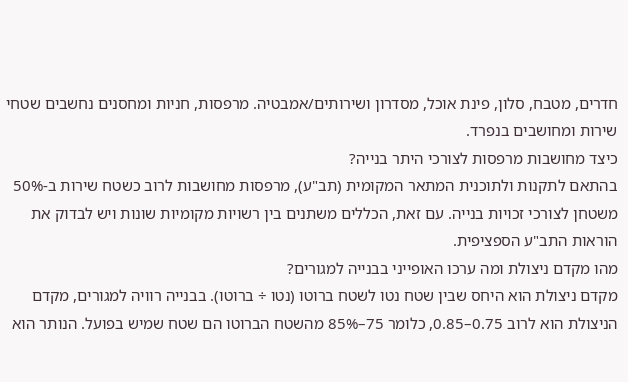חדרים, מטבח, סלון, פינת אוכל, מסדרון ושירותים/אמבטיה. מרפסות, חניות ומחסנים נחשבים שטחי שירות ומחושבים בנפרד.
כיצד מחושבות מרפסות לצורכי היתר בנייה?
בהתאם לתקנות ולתוכנית המתאר המקומית (תב"ע), מרפסות מחושבות לרוב כשטח שירות ב-50% משטחן לצורכי זכויות בנייה. עם זאת, הכללים משתנים בין רשויות מקומיות שונות ויש לבדוק את הוראות התב"ע הספציפית.
מהו מקדם ניצולת ומה ערכו האופייני בבנייה למגורים?
מקדם ניצולת הוא היחס שבין שטח נטו לשטח ברוטו (נטו ÷ ברוטו). בבנייה רוויה למגורים, מקדם הניצולת הוא לרוב 0.75–0.85, כלומר 75–85% מהשטח הברוטו הם שטח שמיש בפועל. הנותר הוא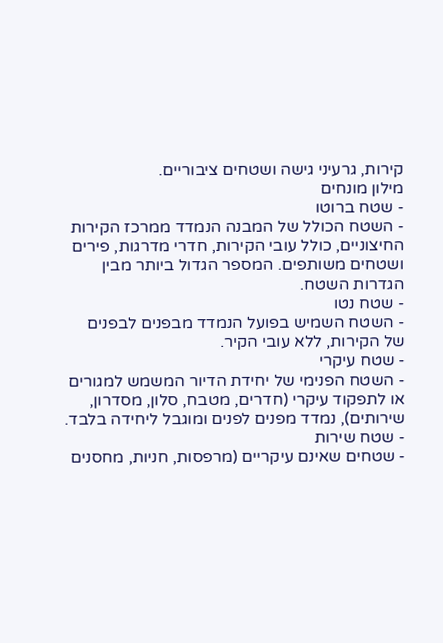קירות, גרעיני גישה ושטחים ציבוריים.
מילון מונחים
- שטח ברוטו
- השטח הכולל של המבנה הנמדד ממרכז הקירות החיצוניים, כולל עובי הקירות, חדרי מדרגות, פירים ושטחים משותפים. המספר הגדול ביותר מבין הגדרות השטח.
- שטח נטו
- השטח השמיש בפועל הנמדד מבפנים לבפנים של הקירות, ללא עובי הקיר.
- שטח עיקרי
- השטח הפנימי של יחידת הדיור המשמש למגורים או לתפקוד עיקרי (חדרים, מטבח, סלון, מסדרון, שירותים), נמדד מפנים לפנים ומוגבל ליחידה בלבד.
- שטח שירות
- שטחים שאינם עיקריים (מרפסות, חניות, מחסנים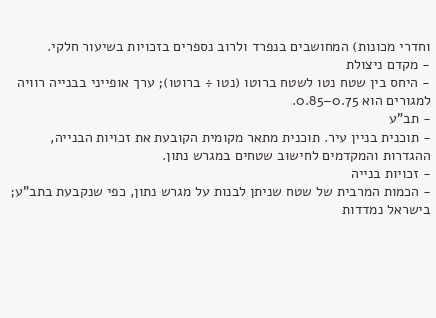וחדרי מכונות) המחושבים בנפרד ולרוב נספרים בזכויות בשיעור חלקי.
- מקדם ניצולת
- היחס בין שטח נטו לשטח ברוטו (נטו ÷ ברוטו); ערך אופייני בבנייה רוויה למגורים הוא 0.75–0.85.
- תב"ע
- תוכנית בניין עיר. תוכנית מתאר מקומית הקובעת את זכויות הבנייה, ההגדרות והמקדמים לחישוב שטחים במגרש נתון.
- זכויות בנייה
- הכמות המרבית של שטח שניתן לבנות על מגרש נתון, כפי שנקבעת בתב"ע; בישראל נמדדות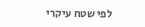לפי שטח עיקרי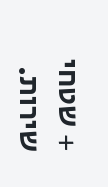+ שטחי שירות.